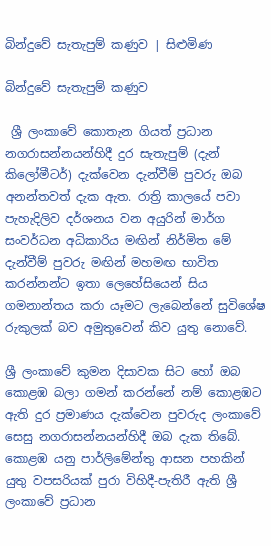බින්දුවේ සැතැපුම් කණුව | සිළුමිණ

බින්දුවේ සැතැපුම් කණුව

 ශ්‍රී ලංකාවේ කොතැන ගියත් ප්‍රධාන නගරාසන්නයන්හිදී දුර සැතැපුම් (දැන් කිලෝමීටර්) දැක්වෙන දැන්වීම් පුවරු ඔබ අනන්තවත් දැක ඇත. රාත්‍රි කාලයේ පවා පැහැදිලිව දර්ශනය වන අයුරින් මාර්ග සංවර්ධන අධිකාරිය මඟින් නිර්මිත මේ දැන්වීම් පුවරු මඟින් මහමඟ භාවිත කරන්නන්ට ඉතා ලෙහේසියෙන් සිය ගමනාන්තය කරා යෑමට ලැබෙන්නේ සුවිශේෂ රුකුලක් බව අමුතුවෙන් කිව යුතු නොවේ.

ශ්‍රී ලංකාවේ කුමන දිසාවක සිට හෝ ඔබ කොළඹ බලා ගමන් කරන්නේ නම් කොළඹට ඇති දුර ප්‍රමාණය දැක්වෙන පුවරුද ලංකාවේ සෙසු නගරාසන්නයන්හිදී ඔබ දැක තිබේ. කොළඹ යනු පාර්ලිමේන්තු ආසන පහකින් යුතු වපසරියක් පුරා විහිදී-පැතිරී ඇති ශ්‍රී ලංකාවේ ප්‍රධාන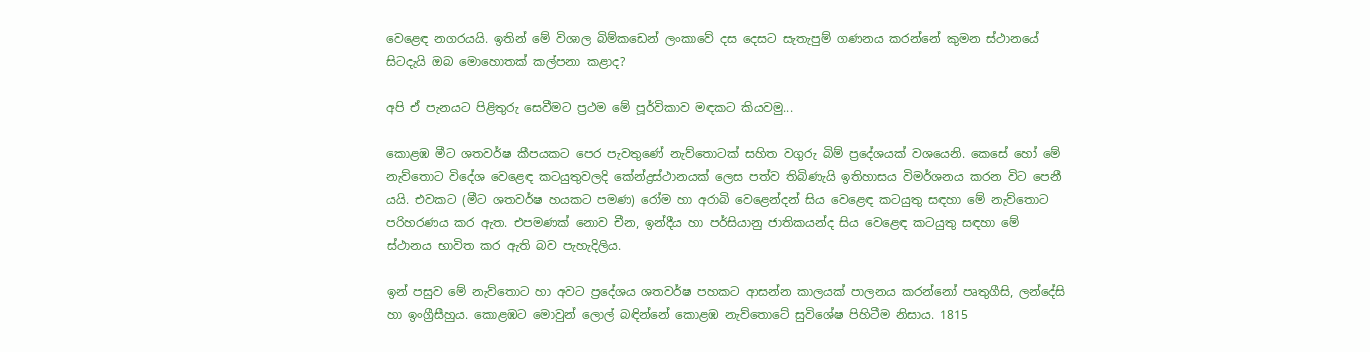වෙළෙඳ නගරයයි. ඉතින් මේ විශාල බිම්කඩෙන් ලංකාවේ දස දෙසට සැතැපුම් ගණනය කරන්නේ කුමන ස්ථානයේ සිටදැයි ඔබ මොහොතක් කල්පනා කළාද?

අපි ඒ පැනයට පිළිතුරු සෙවීමට ප්‍රථම මේ පූර්විකාව මඳකට කියවමු...

කොළඹ මීට ශතවර්ෂ කීපයකට පෙර පැවතුණේ නැව්තොටක් සහිත වගුරු බිම් ප්‍රදේශයක් වශයෙනි. කෙසේ හෝ මේ නැව්තොට විදේශ වෙළෙඳ කටයුතුවලදි කේන්ද්‍රස්ථානයක් ලෙස පත්ව තිබිණැයි ඉතිහාසය විමර්ශනය කරන විට පෙනී යයි. එවකට (මීට ශතවර්ෂ හයකට පමණ) රෝම හා අරාබි වෙළෙන්දන් සිය වෙළෙඳ කටයුතු සඳහා මේ නැව්තොට පරිහරණය කර ඇත. එපමණක් නොව චීන, ඉන්දීය හා පර්සියානු ජාතිකයන්ද සිය වෙළෙඳ කටයුතු සඳහා මේ ස්ථානය භාවිත කර ඇති බව පැහැදිලිය.

ඉන් පසුව මේ නැව්තොට හා අවට ප්‍රදේශය ශතවර්ෂ පහකට ආසන්න කාලයක් පාලනය කරන්නෝ පෘතුගීසි, ලන්දේසි හා ඉංග්‍රීසීහුය. කොළඹට මොවුන් ලොල් බඳින්නේ කොළඹ නැව්තොටේ සුවිශේෂ පිහිටීම නිසාය. 1815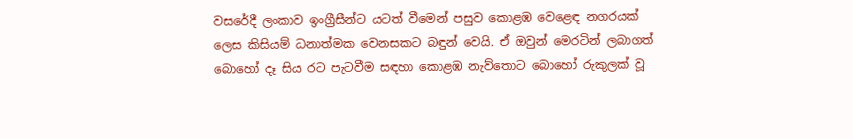වසරේදී ලංකාව ඉංග්‍රීසීන්ට යටත් වීමෙන් පසුව කොළඹ වෙළෙඳ නගරයක් ලෙස කිසියම් ධනාත්මක වෙනසකට බඳුන් වෙයි. ඒ ඔවුන් මෙරටින් ලබාගත් බොහෝ දෑ සිය රට පැටවීම සඳහා කොළඹ නැව්තොට බොහෝ රුකුලක් වූ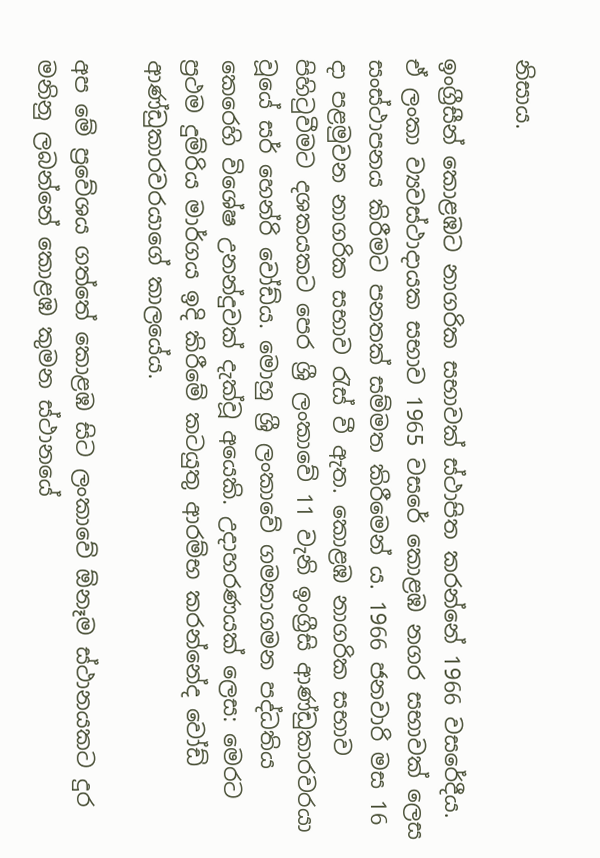නිසාය.

ඉංග්‍රීසීන් කොළඹට නාගරික සභාවක් ස්ථාපිත කරන්නේ 1966 වසරේදීය. ඒ ලංකා ව්‍යවස්ථාදායක සභාව 1965 වසරේ කොළඹ නගර සභාවක් ලෙස සංස්ථාපනය කිරීමට පනතක් සම්මත කිරීමෙන් ය. 1966 ජනවාරි මස 16 දා පළමුවන නාගරික සභාව රැස් වී ඇත. කොළඹ නාගරික සභාව පිහිටුවීමට දශකයකට පෙර ශ්‍රී ලංකාවේ 11 වැනි ඉංග්‍රීසි ආණ්ඩුකාරවරයා වූයේ සර් හෙන්රි වෝඩ්ය. මොහු ශ්‍රී ලංකාවේ ගමනාගමන පද්ධතිය කෙරෙහි විශේෂ උනන්දුවක් දැක්වූ අයෙකි. උදාහරණයක් ලෙස: මෙරට ප්‍රථම දුම්රිය මාර්ගය ඉදි කිරීමේ කටයුතු ආරම්භ කරන්නේද වෝඩ් ආණ්ඩුකාරවරයාගේ කාලයේය.

අප මේ ප්‍රවේශය ගත්තේ කොළඹ සිට ලංකාවේ ඕනෑම ස්ථානයකට දුර මනිනු ලබන්නේ කොළඹ කුමන ස්ථානයේ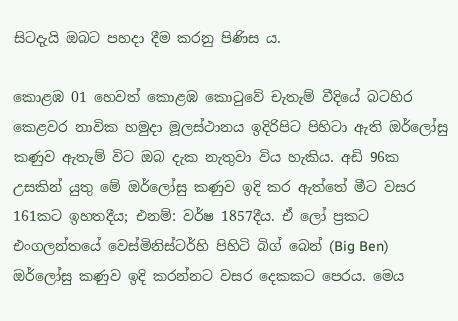සිටදැයි ඔබට පහදා දීම කරනු පිණිස ය.

කොළඹ 01 හෙවත් කොළඹ ‍කොටුවේ චැතැම් වීදියේ බටහිර කෙළවර නාවික හමුදා මූලස්ථානය ඉදිරිපිට පිහිටා ඇති ඔර්ලෝසු කණුව ඇතැම් විට ඔබ දැක නැතුවා විය හැකිය. අඩි 96ක උසකින් යුතු මේ ඔර්ලෝසු කණුව ඉදි කර ඇත්තේ මීට වසර 161කට ඉහතදීය; එනම්: වර්ෂ 1857දීය. ඒ ලෝ ප්‍රකට එංගලන්තයේ වෙස්මිනිස්ටර්හි පිහිටි බිග් බෙන් (Big Ben) ඔර්ලෝසු කණුව ඉදි කරන්නට වසර දෙකකට පෙරය. මෙය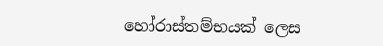හෝරාස්තම්භයක් ලෙස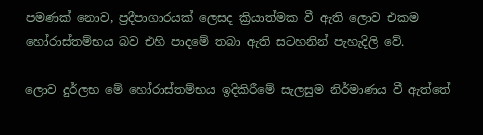පමණක් නොව, ප්‍රදීපාගාරයක් ලෙසද ක්‍රියාත්මක වී ඇති ලොව එකම හෝරාස්තම්භය බව එහි පාදමේ තබා ඇති සටහනින් පැහැදිලි වේ.

ලොව දුර්ලභ මේ හෝරාස්තම්භය ඉදිකිරීමේ සැලසුම නිර්මාණය වී ඇත්තේ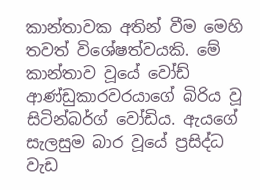කාන්තාවක අතින් වීම මෙහි තවත් විශේෂත්වයකි. මේ කාන්තාව වූයේ වෝඩ් ආණ්ඩුකාරවරයාගේ බිරිය වූ සිටින්බර්ග් වෝඩිය. ඇයගේ සැලසුම බාර වූයේ ප්‍රසිද්ධ වැඩ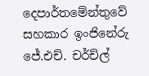දෙපාර්තමේන්තුවේ සහකාර ඉංජිනේරු ජේ.එච්. චර්ච්ල්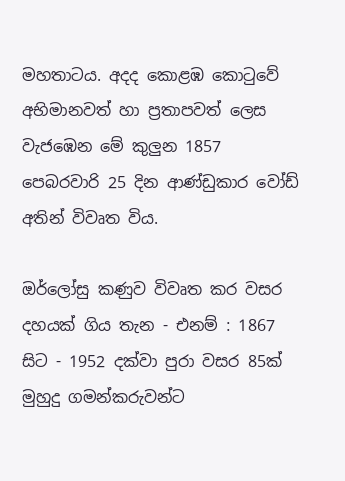මහතාටය. අදද කොළඹ කොටුවේ අභිමානවත් හා ප්‍රතාපවත් ලෙස වැජඹෙන මේ කුලුන 1857 පෙබරවාරි 25 දින ආණ්ඩුකාර වෝඩ් අතින් විවෘත විය.

ඔර්ලෝසු කණුව විවෘත කර වසර දහයක් ගිය තැන - එනම් : 1867 සිට - 1952 දක්වා පුරා වසර 85ක් මුහුදු ගමන්කරුවන්ට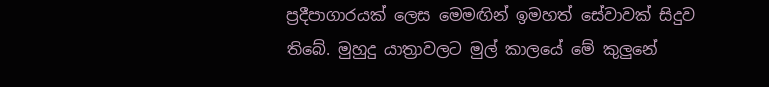ප්‍රදීපාගාරයක් ලෙස මෙමඟින් ඉමහත් සේවාවක් සිදුව තිබේ. මුහුදු යාත්‍රාවලට මුල් කාලයේ මේ කුලුනේ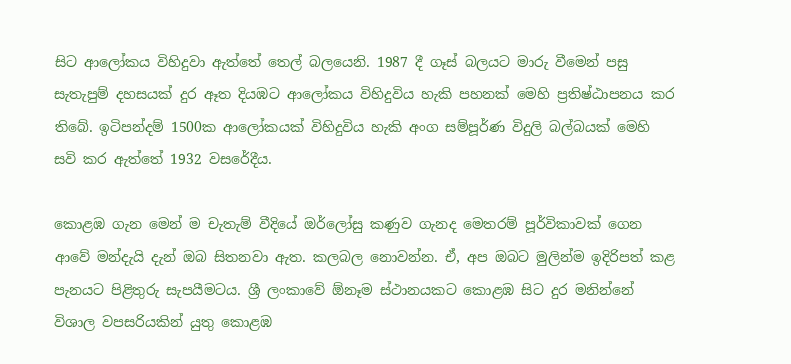සිට ආලෝකය විහිදුවා ඇත්තේ තෙල් බලයෙනි. 1987 දී ගෑස් බලයට මාරු වීමෙන් පසු සැතැපුම් දහසයක් දුර ඈත දියඹට ආලෝකය විහිදුවිය හැකි පහනක් මෙහි ප්‍රතිෂ්ඨාපනය කර තිබේ. ඉටිපන්දම් 1500ක ආලෝකයක් විහිදුවිය හැකි අංග සම්පූර්ණ විදුලි බල්බයක් මෙහි සවි කර ඇත්තේ 1932 වසරේදීය.

කොළඹ ගැන මෙන් ම චැතැම් වීදියේ ඔර්ලෝසු කණුව ගැනද මෙතරම් පූර්විකාවක් ගෙන ආවේ මන්දැයි දැන් ඔබ සිතනවා ඇත. කලබල නොවන්න. ඒ, අප ඔබට මුලින්ම ඉදිරිපත් කළ පැනයට පිළිතුරු සැපයීමටය. ශ්‍රී ලංකාවේ ඕනෑම ස්ථානයකට කොළඹ සිට දුර මනින්නේ විශාල වපසරියකින් යුතු කොළඹ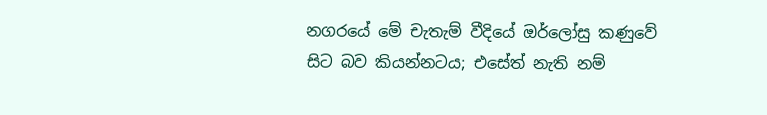නගරයේ මේ චැතැම් වීදියේ ඔර්ලෝසු කණුවේ සිට බව කියන්නටය; එසේත් නැති නම්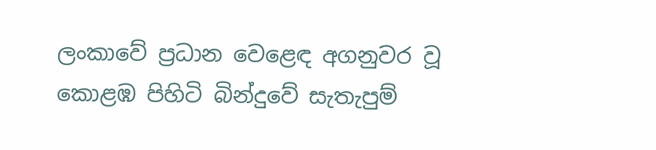ලංකාවේ ප්‍රධාන වෙළෙඳ අගනුවර වූ කොළඹ පිහිටි බින්දුවේ සැතැපුම්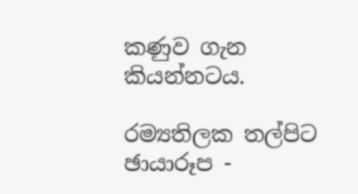කණුව ගැන කියන්නටය.

රම්‍යතිලක තල්පිට
ඡායාරූප -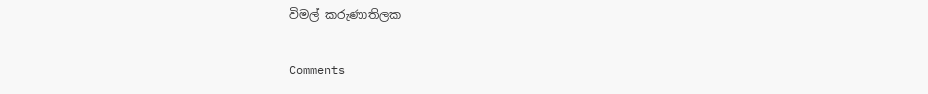විමල් කරුණාතිලක

Comments